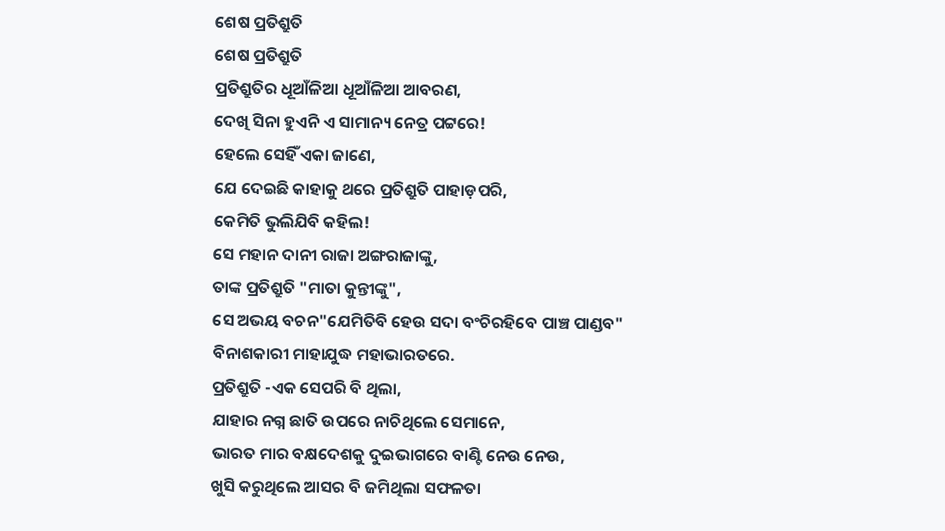ଶେଷ ପ୍ରତିଶ୍ରୁତି
ଶେଷ ପ୍ରତିଶ୍ରୁତି
ପ୍ରତିଶ୍ରୁତିର ଧୂଆଁଳିଆ ଧୂଆଁଳିଆ ଆବରଣ,
ଦେଖି ସିନା ହୁଏନି ଏ ସାମାନ୍ୟ ନେତ୍ର ପଟ୍ଟରେ!
ହେଲେ ସେହିଁ ଏକା ଜାଣେ,
ଯେ ଦେଇଛି କାହାକୁ ଥରେ ପ୍ରତିଶ୍ରୁତି ପାହାଡ଼ପରି,
କେମିତି ଭୁଲିଯିବି କହିଲ!
ସେ ମହାନ ଦାନୀ ରାଜା ଅଙ୍ଗରାଜାଙ୍କୁ,
ତାଙ୍କ ପ୍ରତିଶ୍ରୁତି "ମାତା କୁନ୍ତୀଙ୍କୁ",
ସେ ଅଭୟ ବଚନ"ଯେମିତିବି ହେଉ ସଦା ବଂଚିରହିବେ ପାଞ୍ଚ ପାଣ୍ଡବ"
ବିନାଶକାରୀ ମାହାଯୁଦ୍ଧ ମହାଭାରତରେ.
ପ୍ରତିଶ୍ରୁତି -ଏକ ସେପରି ବି ଥିଲା,
ଯାହାର ନଗ୍ନ ଛାତି ଉପରେ ନାଚିଥିଲେ ସେମାନେ,
ଭାରତ ମାର ବକ୍ଷଦେଶକୁ ଦୁଇଭାଗରେ ବାଣ୍ଟି ନେଉ ନେଉ,
ଖୁସି କରୁଥିଲେ ଆସର ବି ଜମିଥିଲା ସଫଳତା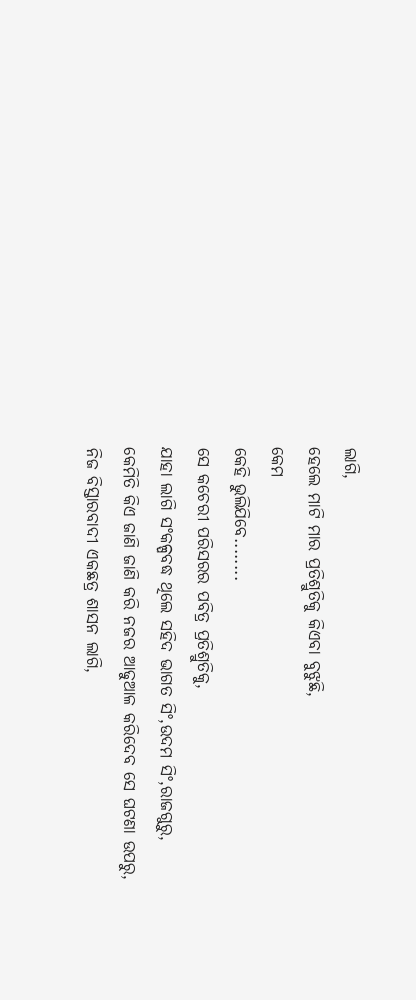ଲାଗି,
ହେଲେ ମାଟି ମାର ପ୍ରତିଶ୍ରୁତିକୁ କିଏବା ବୁଝୁଛି,
କେମ
କେହି ଭୁଲିଯିବେ........
ସେ କଚେରୀ ପରିସରର ପବିତ୍ର ପ୍ରତିଶ୍ରୁତିକୁ,
ଯାହା ଲାଗି ସଂକଳ୍ପବଦ୍ଧ ଥିଲେ ସହିଦ ଭାଗତ ସିଂ,ଉଦମ ସିଂ,ରାଜଗୁରୁ,
କେମିତି କିଏ ଜାଣି ଜାଣି କରି ନଜର ଆଢୁଆଳ କରିଦେବ ସେ ଘଟଣା ଉପରୁ,
ନିଜ ବିସ୍ତାରବାଦୀ ଏକଛତ୍ର ଶାସନ ଲାଗି,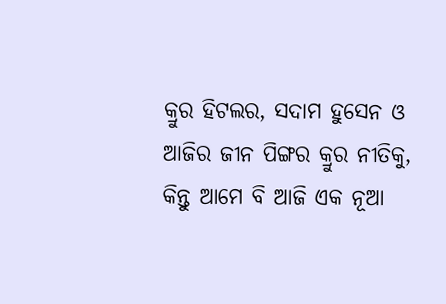କ୍ରୁର ହିଟଲର, ସଦାମ ହୁସେନ ଓ ଆଜିର ଜୀନ ପିଙ୍ଗର କ୍ରୁର ନୀତିକୁ,
କିନ୍ତୁ ଆମେ ବି ଆଜି ଏକ ନୂଆ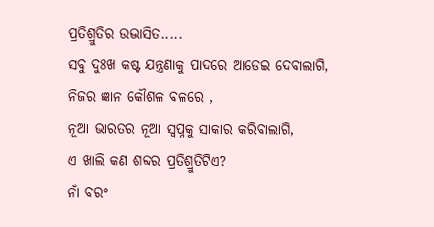ପ୍ରତିଶ୍ରୁତିର ଉଦ୍ଭାସିତ.....
ସବୁ ଦୁଃଖ କଷ୍ଟ ଯନ୍ତ୍ରଣାକୁ ପାଦରେ ଆଡେଇ ଦେବାଲାଗି,
ନିଜର ଜ୍ଞାନ କୌଶଳ ବଳରେ ,
ନୂଆ ଭାରତର ନୂଆ ସ୍ଵପ୍ନକୁ ସାକାର କରିବାଲାଗି,
ଏ ଖାଲି କଣ ଶବ୍ଦର ପ୍ରତିଶ୍ରୁତିଟିଏ?
ନାଁ ବରଂ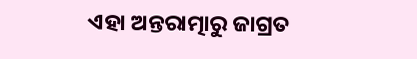ଏହା ଅନ୍ତରାତ୍ମାରୁ ଜାଗ୍ରତ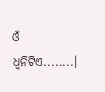ଓଁ ଧ୍ୱନିଟିଏ........।